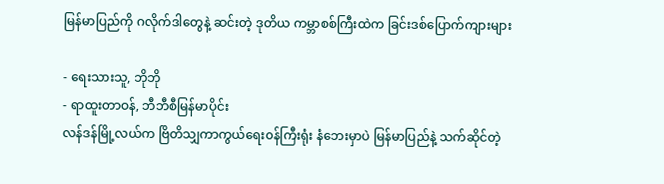မြန်မာပြည်ကို ဂလိုက်ဒါတွေနဲ့ ဆင်းတဲ့ ဒုတိယ ကမ္ဘာစစ်ကြီးထဲက ခြင်းဒစ်ပြောက်ကျားများ

- ရေးသားသူ, ဘိုဘို
- ရာထူးတာဝန်, ဘီဘီစီမြန်မာပိုင်း
လန်ဒန်မြို့လယ်က ဗြိတိသျှကာကွယ်ရေး၀န်ကြီးရုံး နံဘေးမှာပဲ မြန်မာပြည်နဲ့ သက်ဆိုင်တဲ့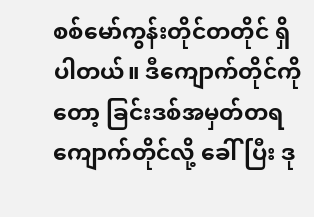စစ်မော်ကွန်းတိုင်တတိုင် ရှိပါတယ်။ ဒီကျောက်တိုင်ကိုတော့ ခြင်းဒစ်အမှတ်တရ ကျောက်တိုင်လို့ ခေါ်ပြီး ဒု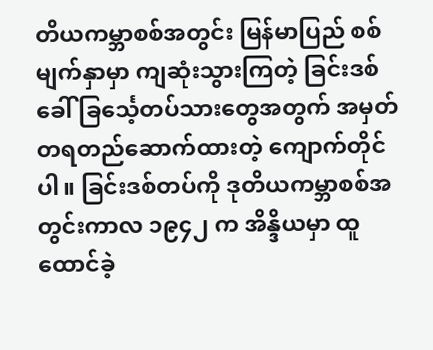တိယကမ္ဘာစစ်အတွင်း မြန်မာပြည် စစ်မျက်နှာမှာ ကျဆုံးသွားကြတဲ့ ခြင်းဒစ်ခေါ် ခြင်္သေ့တပ်သားတွေအတွက် အမှတ်တရတည်ဆောက်ထားတဲ့ ကျောက်တိုင်ပါ။ ခြင်းဒစ်တပ်ကို ဒုတိယကမ္ဘာစစ်အတွင်းကာလ ၁၉၄၂ က အိန္ဒိယမှာ ထူထောင်ခဲ့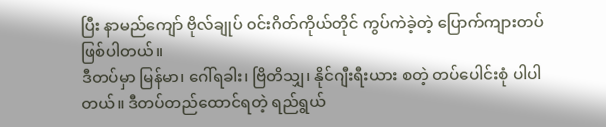ပြီး နာမည်ကျော် ဗိုလ်ချုပ် ၀င်းဂိတ်ကိုယ်တိုင် ကွပ်ကဲခဲ့တဲ့ ပြောက်ကျားတပ် ဖြစ်ပါတယ်။
ဒီတပ်မှာ မြန်မာ၊ ဂေါ်ရခါး၊ ဗြိတိသျှ၊ နိုင်ဂျီးရီးယား စတဲ့ တပ်ပေါင်းစုံ ပါပါတယ်။ ဒီတပ်တည်ထောင်ရတဲ့ ရည်ရွယ်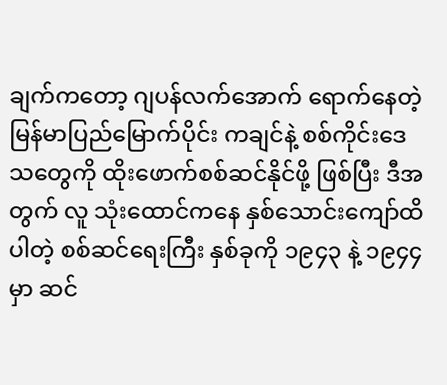ချက်ကတော့ ဂျပန်လက်အောက် ရောက်နေတဲ့ မြန်မာပြည်မြောက်ပိုင်း ကချင်နဲ့ စစ်ကိုင်းဒေသတွေကို ထိုးဖောက်စစ်ဆင်နိုင်ဖို့ ဖြစ်ပြီး ဒီအတွက် လူ သုံးထောင်ကနေ နှစ်သောင်းကျော်ထိ ပါတဲ့ စစ်ဆင်ရေးကြီး နှစ်ခုကို ၁၉၄၃ နဲ့ ၁၉၄၄ မှာ ဆင်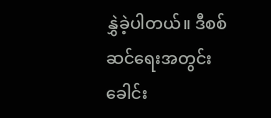နွှဲခဲ့ပါတယ်။ ဒီစစ်ဆင်ရေးအတွင်း ခေါင်း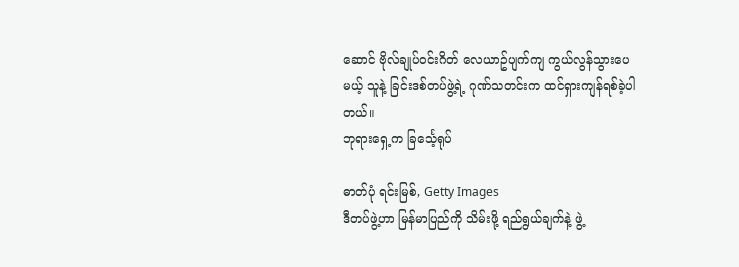ဆောင် ဗိုလ်ချုပ်၀င်းဂိတ် လေယာဥ်ပျက်ကျ ကွယ်လွန်သွားပေမယ့် သူနဲ့ ခြင်းဒစ်တပ်ဖွဲ့ရဲ့ ဂုဏ်သတင်းက ထင်ရှားကျန်ရစ်ခဲ့ပါတယ်။
ဘုရားရှေ့က ခြင်္သေ့ရုပ်

ဓာတ်ပုံ ရင်းမြစ်, Getty Images
ဒီတပ်ဖွဲ့ဟာ မြန်မာပြည်ကို သိမ်းဖို့ ရည်ရွယ်ချက်နဲ့ ဖွဲ့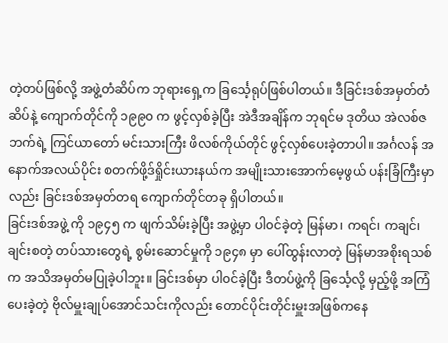တဲ့တပ်ဖြစ်လို့ အဖွဲ့တံဆိပ်က ဘုရားရှေ့က ခြင်္သေ့ရုပ်ဖြစ်ပါတယ်။ ဒီခြင်းဒစ်အမှတ်တံဆိပ်နဲ့ ကျောက်တိုင်ကို ၁၉၉၀ က ဖွင့်လှစ်ခဲ့ပြီး အဲဒီအချိန်က ဘုရင်မ ဒုတိယ အဲလစ်ဇဘက်ရဲ့ ကြင်ယာတော် မင်းသားကြီး ဖိလစ်ကိုယ်တိုင် ဖွင့်လှစ်ပေးခဲ့တာပါ။ အင်္ဂလန် အနောက်အလယ်ပိုင်း စတက်ဖို့ဒ်ရှိုင်းယားနယ်က အမျိုးသားအောက်မေ့ဖွယ် ပန်းခြံကြီးမှာလည်း ခြင်းဒစ်အမှတ်တရ ကျောက်တိုင်တခု ရှိပါတယ်။
ခြင်းဒစ်အဖွဲ့ ကို ၁၉၄၅ က ဖျက်သိမ်းခဲ့ပြီး အဖွဲ့မှာ ပါ၀င်ခဲ့တဲ့ မြန်မာ၊ ကရင်၊ ကချင်၊ ချင်းစတဲ့ တပ်သားတွေရဲ့ စွမ်းဆောင်မှုကို ၁၉၄၈ မှာ ပေါ်ထွန်းလာတဲ့ မြန်မာအစိုးရသစ်က အသိအမှတ်မပြုခဲ့ပါဘူး။ ခြင်းဒစ်မှာ ပါ၀င်ခဲ့ပြီး ဒီတပ်ဖွဲ့ကို ခြင်္သေ့လို့ မှည့်ဖို့ အကြံပေးခဲ့တဲ့ ဗိုလ်မှူးချုပ်အောင်သင်းကိုလည်း တောင်ပိုင်းတိုင်းမှူးအဖြစ်ကနေ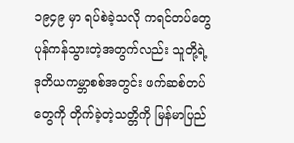၁၉၄၉ မှာ ရပ်စဲခဲ့သလို ကရင်တပ်တွေ ပုန်ကန်သွားတဲ့အတွက်လည်း သူတို့ရဲ့ ဒုတိယကမ္ဘာစစ်အတွင်း ဖက်ဆစ်တပ်တွေကို တိုက်ခဲ့တဲ့သတ္တိကို မြန်မာပြည်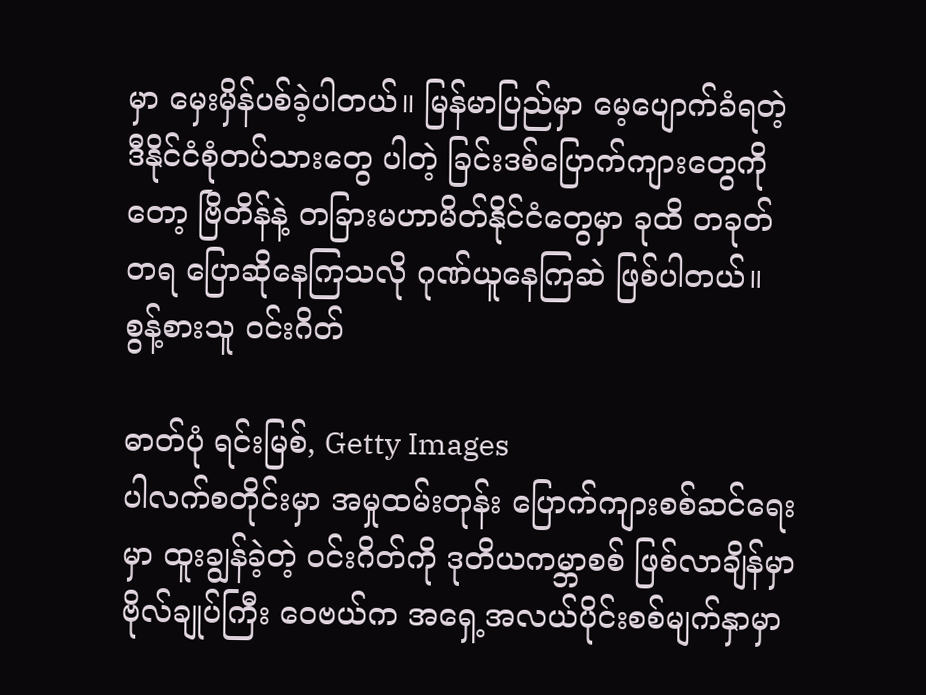မှာ မှေးမှိန်ပစ်ခဲ့ပါတယ်။ မြန်မာပြည်မှာ မေ့ပျောက်ခံရတဲ့ ဒီနိုင်ငံစုံတပ်သားတွေ ပါတဲ့ ခြင်းဒစ်ပြောက်ကျားတွေကိုတော့ ဗြိတိန်နဲ့ တခြားမဟာမိတ်နိုင်ငံတွေမှာ ခုထိ တခုတ်တရ ပြောဆိုနေကြသလို ဂုဏ်ယူနေကြဆဲ ဖြစ်ပါတယ်။
စွန့်စားသူ ဝင်းဂိတ်

ဓာတ်ပုံ ရင်းမြစ်, Getty Images
ပါလက်စတိုင်းမှာ အမှုထမ်းတုန်း ပြောက်ကျားစစ်ဆင်ရေးမှာ ထူးချွန်ခဲ့တဲ့ ဝင်းဂိတ်ကို ဒုတိယကမ္ဘာစစ် ဖြစ်လာချိန်မှာ ဗိုလ်ချုပ်ကြီး ဝေဗယ်က အရှေ့အလယ်ပိုင်းစစ်မျက်နှာမှာ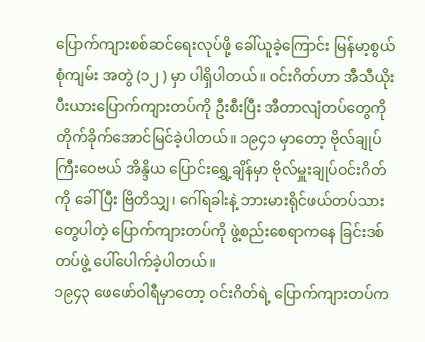ပြောက်ကျားစစ်ဆင်ရေးလုပ်ဖို့ ခေါ်ယူခဲ့ကြောင်း မြန်မာ့စွယ်စုံကျမ်း အတွဲ (၁၂ ) မှာ ပါရှိပါတယ်။ ဝင်းဂိတ်ဟာ အီသီယိုးပီးယားပြောက်ကျားတပ်ကို ဦးစီးပြီး အီတာလျံတပ်တွေကို တိုက်ခိုက်အောင်မြင်ခဲ့ပါတယ်။ ၁၉၄၁ မှာတော့ ဗိုလ်ချုပ်ကြီးဝေဗယ် အိန္ဒိယ ပြောင်းရွှေ့ချိန်မှာ ဗိုလ်မှူးချုပ်ဝင်းဂိတ်ကို ခေါ်ပြီး ဗြိတိသျှ၊ ဂေါ်ရခါးနဲ့ ဘားမားရိုင်ဖယ်တပ်သားတွေပါတဲ့ ပြောက်ကျားတပ်ကို ဖွဲ့စည်းစေရာကနေ ခြင်းဒစ်တပ်ဖွဲ့ ပေါ်ပေါက်ခဲ့ပါတယ်။
၁၉၄၃ ဖေဖော်ဝါရီမှာတော့ ဝင်းဂိတ်ရဲ့ ပြောက်ကျားတပ်က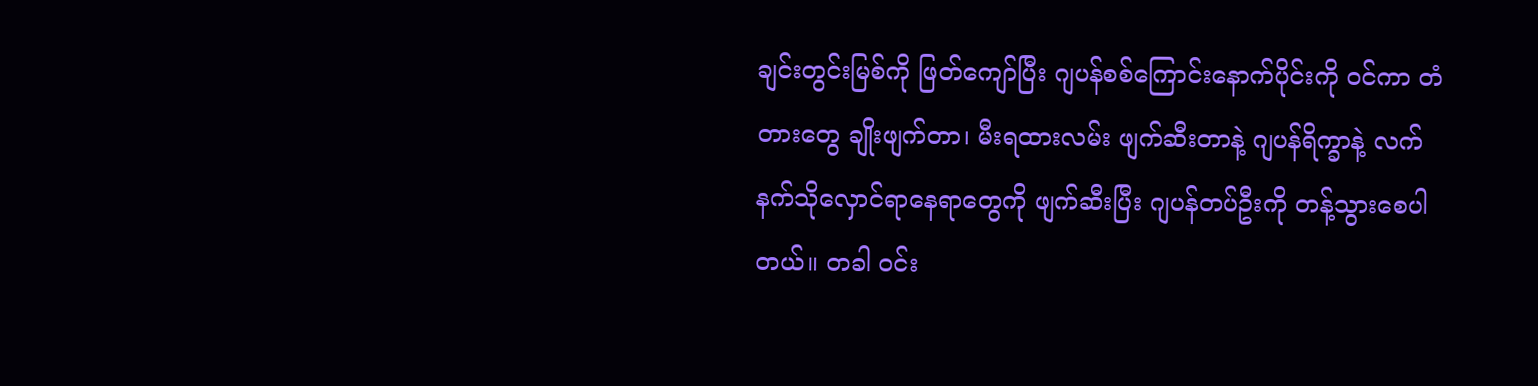ချင်းတွင်းမြစ်ကို ဖြတ်ကျော်ပြီး ဂျပန်စစ်ကြောင်းနောက်ပိုင်းကို ဝင်ကာ တံတားတွေ ချိုးဖျက်တာ၊ မီးရထားလမ်း ဖျက်ဆီးတာနဲ့ ဂျပန်ရိက္ခာနဲ့ လက်နက်သိုလှောင်ရာနေရာတွေကို ဖျက်ဆီးပြီး ဂျပန်တပ်ဦးကို တန့်သွားစေပါတယ်။ တခါ ဝင်း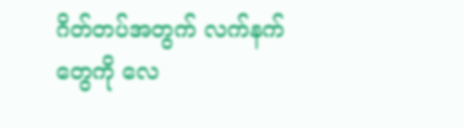ဂိတ်တပ်အတွက် လက်နက်တွေကို လေ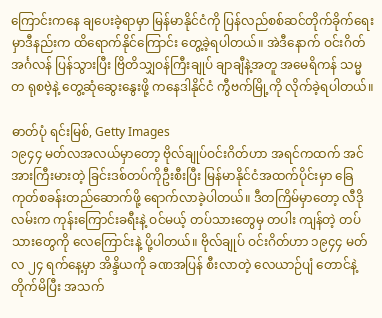ကြောင်းကနေ ချပေးခဲ့ရာမှာ မြန်မာနိုင်ငံကို ပြန်လည်စစ်ဆင်တိုက်ခိုက်ရေးမှာဒီနည်းက ထိရောက်နိုင်ကြောင်း တွေ့ခဲ့ရပါတယ်။ အဲဒီနောက် ဝင်းဂိတ် အင်္ဂလန် ပြန်သွားပြီး ဗြိတိသျှဝန်ကြီးချုပ် ချာချီနဲ့အတူ အမေရိကန် သမ္မတ ရုစဗဲ့နဲ့ တွေ့ဆုံဆွေးနွေးဖို့ ကနေဒါနိုင်ငံ ကွီဗက်မြို့ကို လိုက်ခဲ့ရပါတယ်။

ဓာတ်ပုံ ရင်းမြစ်, Getty Images
၁၉၄၄ မတ်လအလယ်မှာတော့ ဗိုလ်ချုပ်ဝင်းဂိတ်ဟာ အရင်ကထက် အင်အားကြီးမားတဲ့ ခြင်းဒစ်တပ်ကိုဦးစီးပြီး မြန်မာနိုင်ငံအထက်ပိုင်းမှာ ခြေကုတ်စခန်းတည်ဆောက်ဖို့ ရောက်လာခဲ့ပါတယ်။ ဒီတကြိမ်မှာတော့ လီဒိုလမ်းက ကုန်းကြောင်းခရီးနဲ့ ဝင်မယ့် တပ်သားတွေမှ တပါး ကျန်တဲ့ တပ်သားတွေကို လေကြောင်းနဲ့ ပို့ပါတယ်။ ဗိုလ်ချုပ် ဝင်းဂိတ်ဟာ ၁၉၄၄ မတ်လ ၂၄ ရက်နေ့မှာ အိန္ဒိယကို ခဏအပြန် စီးလာတဲ့ လေယာဉ်ပျံ တောင်နဲ့တိုက်မိပြီး အသက်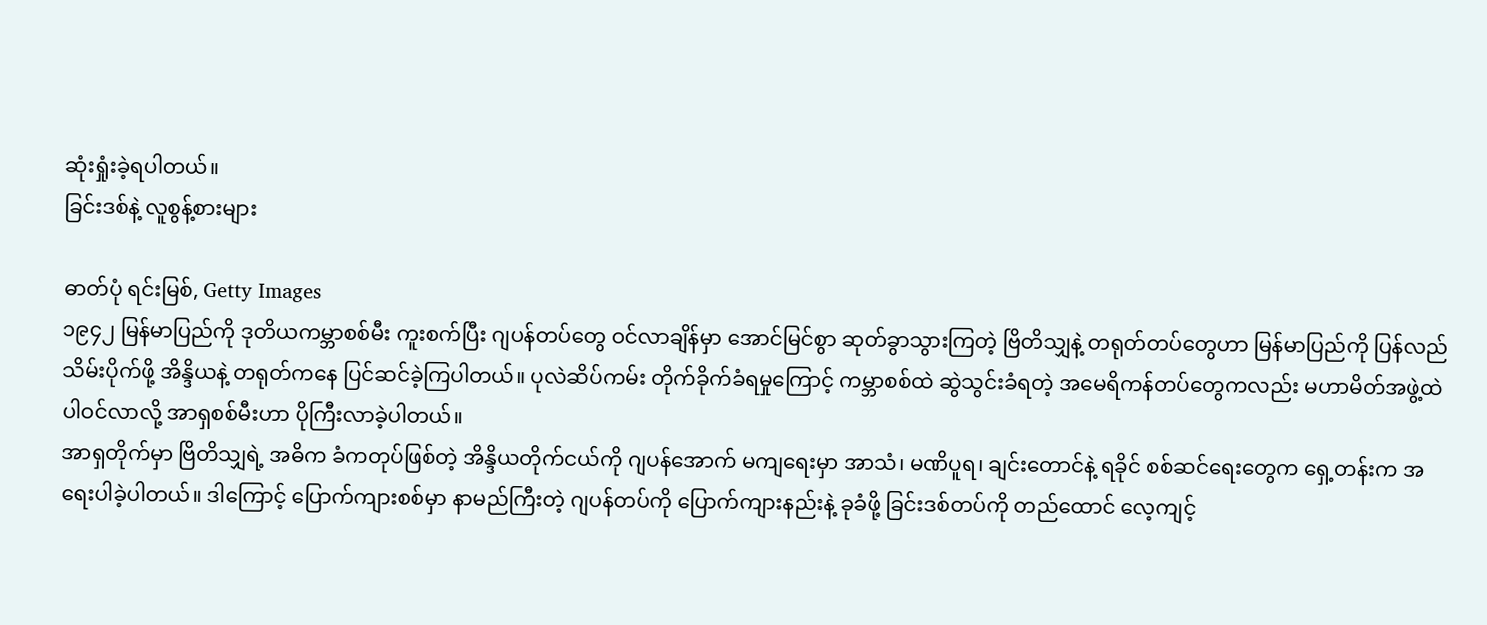ဆုံးရှုံးခဲ့ရပါတယ်။
ခြင်းဒစ်နဲ့ လူစွန့်စားများ

ဓာတ်ပုံ ရင်းမြစ်, Getty Images
၁၉၄၂ မြန်မာပြည်ကို ဒုတိယကမ္ဘာစစ်မီး ကူးစက်ပြီး ဂျပန်တပ်တွေ ဝင်လာချိန်မှာ အောင်မြင်စွာ ဆုတ်ခွာသွားကြတဲ့ ဗြိတိသျှနဲ့ တရုတ်တပ်တွေဟာ မြန်မာပြည်ကို ပြန်လည်သိမ်းပိုက်ဖို့ အိန္ဒိယနဲ့ တရုတ်ကနေ ပြင်ဆင်ခဲ့ကြပါတယ်။ ပုလဲဆိပ်ကမ်း တိုက်ခိုက်ခံရမှုကြောင့် ကမ္ဘာစစ်ထဲ ဆွဲသွင်းခံရတဲ့ အမေရိကန်တပ်တွေကလည်း မဟာမိတ်အဖွဲ့ထဲ ပါဝင်လာလို့ အာရှစစ်မီးဟာ ပိုကြီးလာခဲ့ပါတယ်။
အာရှတိုက်မှာ ဗြိတိသျှရဲ့ အဓိက ခံကတုပ်ဖြစ်တဲ့ အိန္ဒိယတိုက်ငယ်ကို ဂျပန်အောက် မကျရေးမှာ အာသံ၊ မဏိပူရ၊ ချင်းတောင်နဲ့ ရခိုင် စစ်ဆင်ရေးတွေက ရှေ့တန်းက အရေးပါခဲ့ပါတယ်။ ဒါကြောင့် ပြောက်ကျားစစ်မှာ နာမည်ကြီးတဲ့ ဂျပန်တပ်ကို ပြောက်ကျားနည်းနဲ့ ခုခံဖို့ ခြင်းဒစ်တပ်ကို တည်ထောင် လေ့ကျင့်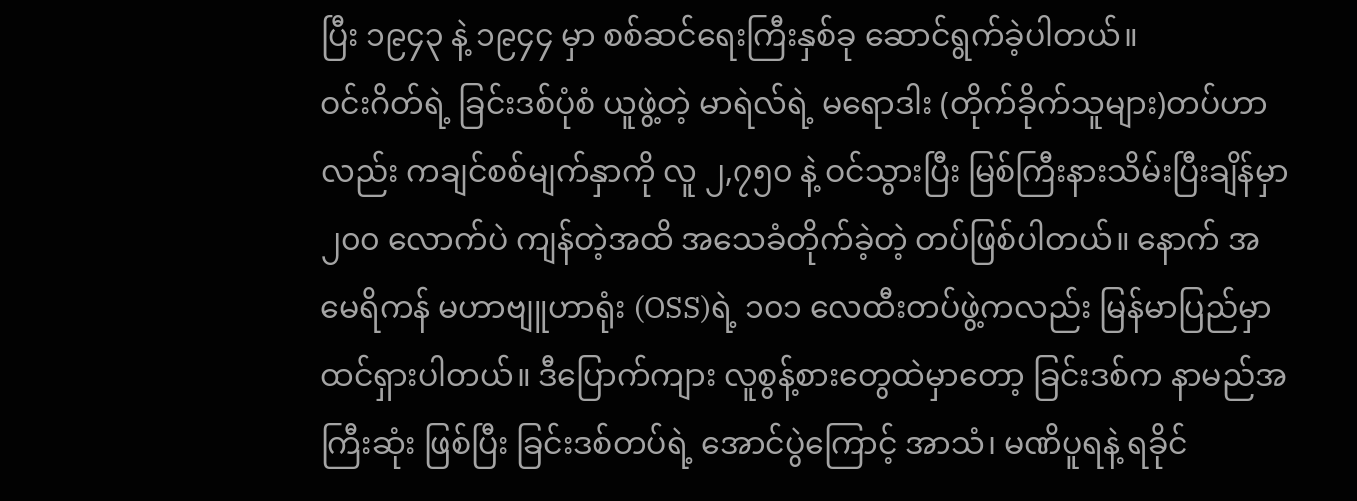ပြီး ၁၉၄၃ နဲ့ ၁၉၄၄ မှာ စစ်ဆင်ရေးကြီးနှစ်ခု ဆောင်ရွက်ခဲ့ပါတယ်။
ဝင်းဂိတ်ရဲ့ ခြင်းဒစ်ပုံစံ ယူဖွဲ့တဲ့ မာရဲလ်ရဲ့ မရောဒါး (တိုက်ခိုက်သူများ)တပ်ဟာလည်း ကချင်စစ်မျက်နှာကို လူ ၂,၇၅၀ နဲ့ ဝင်သွားပြီး မြစ်ကြီးနားသိမ်းပြီးချိန်မှာ ၂၀၀ လောက်ပဲ ကျန်တဲ့အထိ အသေခံတိုက်ခဲ့တဲ့ တပ်ဖြစ်ပါတယ်။ နောက် အမေရိကန် မဟာဗျူဟာရုံး (OSS)ရဲ့ ၁၀၁ လေထီးတပ်ဖွဲ့ကလည်း မြန်မာပြည်မှာ ထင်ရှားပါတယ်။ ဒီပြောက်ကျား လူစွန့်စားတွေထဲမှာတော့ ခြင်းဒစ်က နာမည်အကြီးဆုံး ဖြစ်ပြီး ခြင်းဒစ်တပ်ရဲ့ အောင်ပွဲကြောင့် အာသံ၊ မဏိပူရနဲ့ ရခိုင်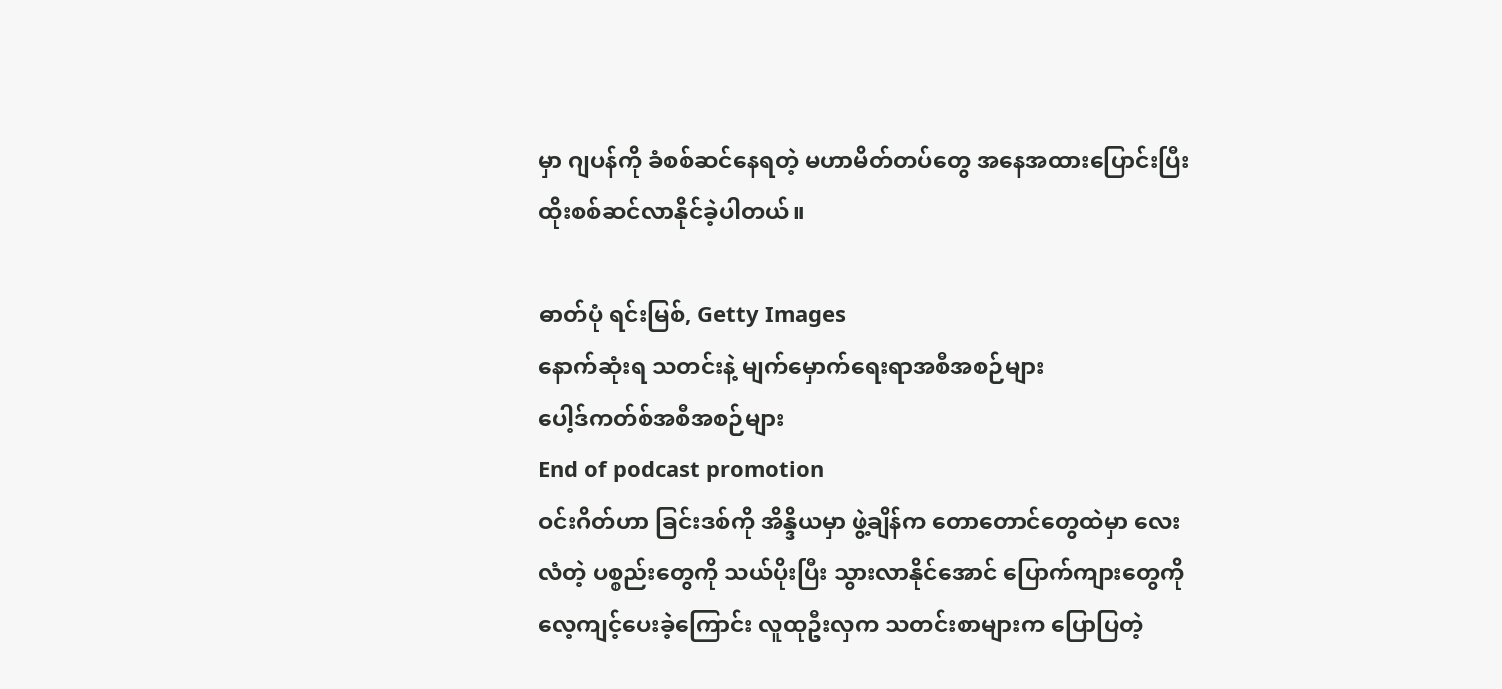မှာ ဂျပန်ကို ခံစစ်ဆင်နေရတဲ့ မဟာမိတ်တပ်တွေ အနေအထားပြောင်းပြီး ထိုးစစ်ဆင်လာနိုင်ခဲ့ပါတယ်။

ဓာတ်ပုံ ရင်းမြစ်, Getty Images
နောက်ဆုံးရ သတင်းနဲ့ မျက်မှောက်ရေးရာအစီအစဉ်များ
ပေါ့ဒ်ကတ်စ်အစီအစဉ်များ
End of podcast promotion
ဝင်းဂိတ်ဟာ ခြင်းဒစ်ကို အိန္ဒိယမှာ ဖွဲ့ချိန်က တောတောင်တွေထဲမှာ လေးလံတဲ့ ပစ္စည်းတွေကို သယ်ပိုးပြီး သွားလာနိုင်အောင် ပြောက်ကျားတွေကို လေ့ကျင့်ပေးခဲ့ကြောင်း လူထုဦးလှက သတင်းစာများက ပြောပြတဲ့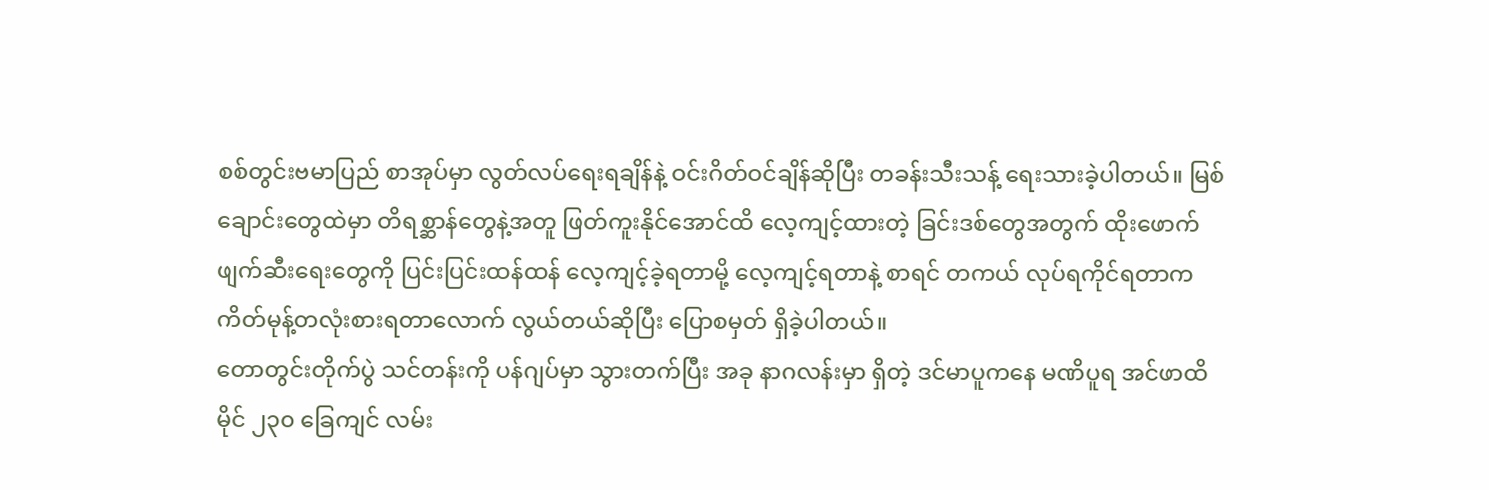စစ်တွင်းဗမာပြည် စာအုပ်မှာ လွတ်လပ်ရေးရချိန်နဲ့ ဝင်းဂိတ်ဝင်ချိန်ဆိုပြီး တခန်းသီးသန့် ရေးသားခဲ့ပါတယ်။ မြစ်ချောင်းတွေထဲမှာ တိရစ္ဆာန်တွေနဲ့အတူ ဖြတ်ကူးနိုင်အောင်ထိ လေ့ကျင့်ထားတဲ့ ခြင်းဒစ်တွေအတွက် ထိုးဖောက် ဖျက်ဆီးရေးတွေကို ပြင်းပြင်းထန်ထန် လေ့ကျင့်ခဲ့ရတာမို့ လေ့ကျင့်ရတာနဲ့ စာရင် တကယ် လုပ်ရကိုင်ရတာက ကိတ်မုန့်တလုံးစားရတာလောက် လွယ်တယ်ဆိုပြီး ပြောစမှတ် ရှိခဲ့ပါတယ်။
တောတွင်းတိုက်ပွဲ သင်တန်းကို ပန်ဂျပ်မှာ သွားတက်ပြီး အခု နာဂလန်းမှာ ရှိတဲ့ ဒင်မာပူကနေ မဏိပူရ အင်ဖာထိ မိုင် ၂၃၀ ခြေကျင် လမ်း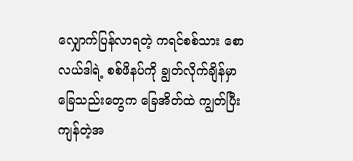လျှောက်ပြန်လာရတဲ့ ကရင်စစ်သား စောလယ်ဒါရဲ့ စစ်ဖိနပ်ကို ချွတ်လိုက်ချိန်မှာ ခြေသည်းတွေက ခြေအိတ်ထဲ ကျွတ်ပြီး ကျန်တဲ့အ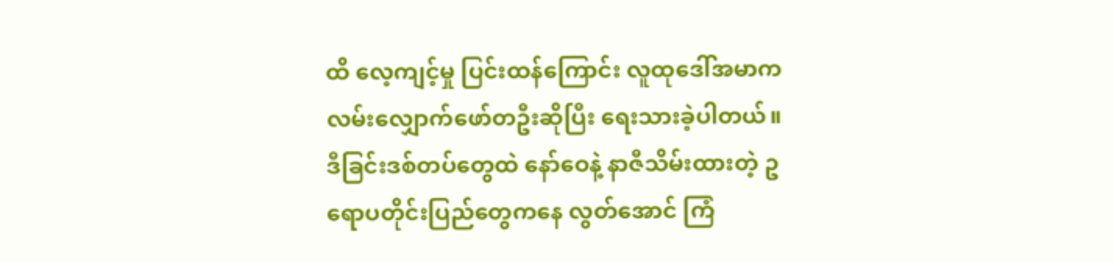ထိ လေ့ကျင့်မှု ပြင်းထန်ကြောင်း လူထုဒေါ်အမာက လမ်းလျှောက်ဖော်တဦးဆိုပြီး ရေးသားခဲ့ပါတယ်။
ဒီခြင်းဒစ်တပ်တွေထဲ နော်ဝေနဲ့ နာဇီသိမ်းထားတဲ့ ဥရောပတိုင်းပြည်တွေကနေ လွတ်အောင် ကြံ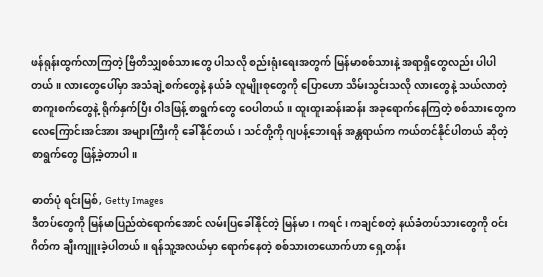ဖန်ရုန်းထွက်လာကြတဲ့ ဗြိတိသျှစစ်သားတွေ ပါသလို စည်းရုံးရေးအတွက် မြန်မာစစ်သားနဲ့ အရာရှိတွေလည်း ပါပါတယ်။ လားတွေပေါ်မှာ အသံချဲ့စက်တွေနဲ့ နယ်ခံ လူမျိုးစုတွေကို ပြောဟော သိမ်းသွင်းသလို လားတွေနဲ့ သယ်လာတဲ့ စာကူးစက်တွေနဲ့ ရိုက်နှက်ပြီး ဝါဒဖြန့် စာရွက်တွေ ဝေပါတယ်။ ထူးထူးဆန်းဆန်း အခုရောက်နေကြတဲ့ စစ်သားတွေက လေကြောင်းအင်အား အများကြီးကို ခေါ်နိုင်တယ်၊ သင်တို့ကို ဂျပန့်ဘေးရန် အန္တရာယ်က ကယ်တင်နိုင်ပါတယ် ဆိုတဲ့ စာရွက်တွေ ဖြန့်ခဲ့တာပါ။

ဓာတ်ပုံ ရင်းမြစ်, Getty Images
ဒီတပ်တွေကို မြန်မာပြည်ထဲရောက်အောင် လမ်းပြခေါ်နိုင်တဲ့ မြန်မာ၊ ကရင်၊ ကချင်စတဲ့ နယ်ခံတပ်သားတွေကို ဝင်းဂိတ်က ချီးကျူးခဲ့ပါတယ်။ ရန်သူ့အလယ်မှာ ရောက်နေတဲ့ စစ်သားတယောက်ဟာ ရှေ့တန်း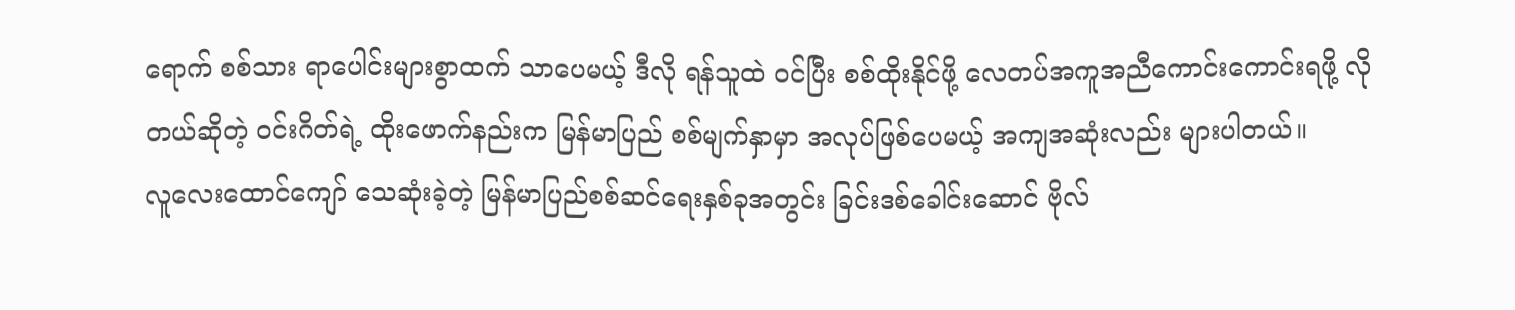ရောက် စစ်သား ရာပေါင်းများစွာထက် သာပေမယ့် ဒီလို ရန်သူထဲ ဝင်ပြီး စစ်ထိုးနိုင်ဖို့ လေတပ်အကူအညီကောင်းကောင်းရဖို့ လိုတယ်ဆိုတဲ့ ဝင်းဂိတ်ရဲ့ ထိုးဖောက်နည်းက မြန်မာပြည် စစ်မျက်နှာမှာ အလုပ်ဖြစ်ပေမယ့် အကျအဆုံးလည်း များပါတယ်။
လူလေးထောင်ကျော် သေဆုံးခဲ့တဲ့ မြန်မာပြည်စစ်ဆင်ရေးနှစ်ခုအတွင်း ခြင်းဒစ်ခေါင်းဆောင် ဗိုလ်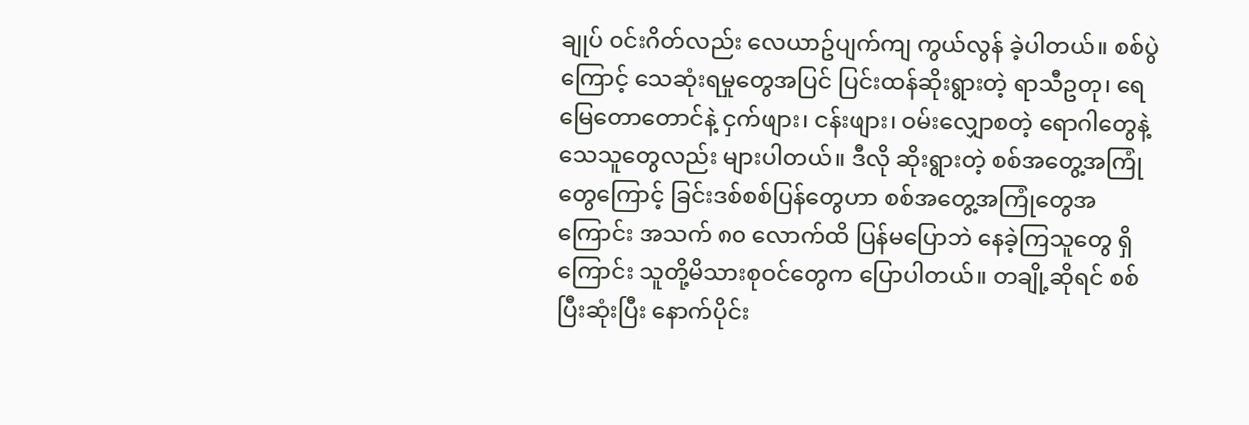ချုပ် ၀င်းဂိတ်လည်း လေယာဥ်ပျက်ကျ ကွယ်လွန် ခဲ့ပါတယ်။ စစ်ပွဲကြောင့် သေဆုံးရမှုတွေအပြင် ပြင်းထန်ဆိုးရွားတဲ့ ရာသီဥတု၊ ရေမြေတောတောင်နဲ့ ငှက်ဖျား၊ ငန်းဖျား၊ ဝမ်းလျှောစတဲ့ ရောဂါတွေနဲ့ သေသူတွေလည်း များပါတယ်။ ဒီလို ဆိုးရွားတဲ့ စစ်အတွေ့အကြုံတွေကြောင့် ခြင်းဒစ်စစ်ပြန်တွေဟာ စစ်အတွေ့အကြုံတွေအကြောင်း အသက် ၈၀ လောက်ထိ ပြန်မပြောဘဲ နေခဲ့ကြသူတွေ ရှိကြောင်း သူတို့မိသားစုဝင်တွေက ပြောပါတယ်။ တချို့ဆိုရင် စစ်ပြီးဆုံးပြီး နောက်ပိုင်း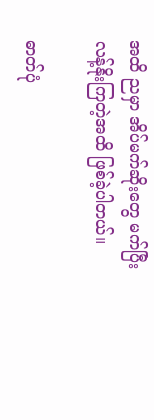အထိ ညမှာ အိပ်မက်ဆိုးတွေ မက်ပြီး လန့်နိုးကြတဲ့အထိ ဖြစ်ခဲ့ပါတယ်။

ဓာတ်ပုံ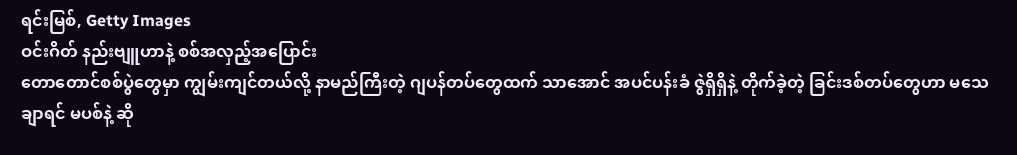ရင်းမြစ်, Getty Images
ဝင်းဂိတ် နည်းဗျူဟာနဲ့ စစ်အလှည့်အပြောင်း
တောတောင်စစ်ပွဲတွေမှာ ကျွမ်းကျင်တယ်လို့ နာမည်ကြီးတဲ့ ဂျပန်တပ်တွေထက် သာအောင် အပင်ပန်းခံ ဇွဲရှိရှိနဲ့ တိုက်ခဲ့တဲ့ ခြင်းဒစ်တပ်တွေဟာ မသေချာရင် မပစ်နဲ့ ဆို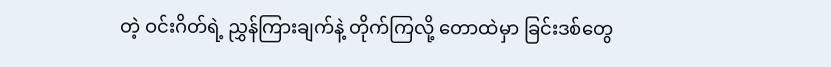တဲ့ ဝင်းဂိတ်ရဲ့ ညွှန်ကြားချက်နဲ့ တိုက်ကြလို့ တောထဲမှာ ခြင်းဒစ်တွေ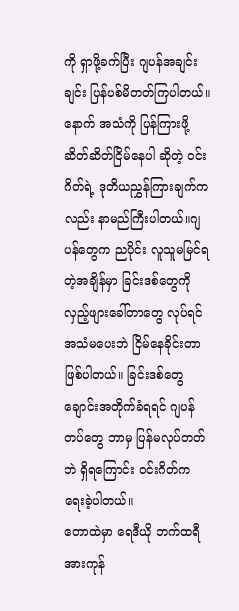ကို ရှာဖို့ခက်ပြီး ဂျပန်အချင်းချင်း ပြန်ပစ်မိတတ်ကြပါတယ်။ နောက် အသံကို ပြန်ကြားဖို့ ဆိတ်ဆိတ်ငြိမ်နေပါ ဆိုတဲ့ ဝင်းဂိတ်ရဲ့ ဒုတိယညွှန်ကြားချက်ကလည်း နာမည်ကြီးပါတယ်။ဂျပန်တွေက ညပိုင်း လူသူမမြင်ရတဲ့အချိန်မှာ ခြင်းဒစ်တွေကို လှည့်ဖျားခေါ်တာတွေ လုပ်ရင် အသံမပေးဘဲ ငြိမ်နေခိုင်းတာ ဖြစ်ပါတယ်။ ခြင်းဒစ်တွေ ချောင်းအတိုက်ခံရရင် ဂျပန်တပ်တွေ ဘာမှ ပြန်မလုပ်တတ်ဘဲ ရှိရကြောင်း ဝင်းဂိတ်က ရေးခဲ့ပါတယ်။
တောထဲမှာ ရေဒီယို ဘက်ထရီ အားကုန်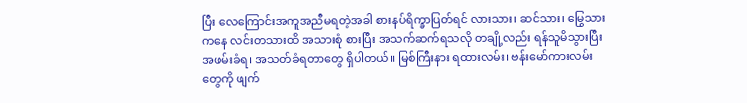ပြီး လေကြောင်းအကူအညီမရတဲ့အခါ စားနပ်ရိက္ခာပြတ်ရင် လားသား၊ ဆင်သား၊ မြွေသားကနေ လင်းတသားထိ အသားစုံ စားပြီး အသက်ဆက်ရသလို တချို့လည်း ရန်သူမိသွားပြီး အဖမ်းခံရ၊ အသတ်ခံရတာတွေ ရှိပါတယ်။ မြစ်ကြီးနား ရထားလမ်း၊ ဗန်းမော်ကားလမ်းတွေကို ဖျက်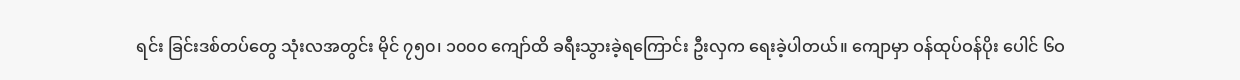ရင်း ခြင်းဒစ်တပ်တွေ သုံးလအတွင်း မိုင် ၇၅၀၊ ၁၀၀၀ ကျော်ထိ ခရီးသွားခဲ့ရကြောင်း ဦးလှက ရေးခဲ့ပါတယ်။ ကျောမှာ ဝန်ထုပ်ဝန်ပိုး ပေါင် ၆ဝ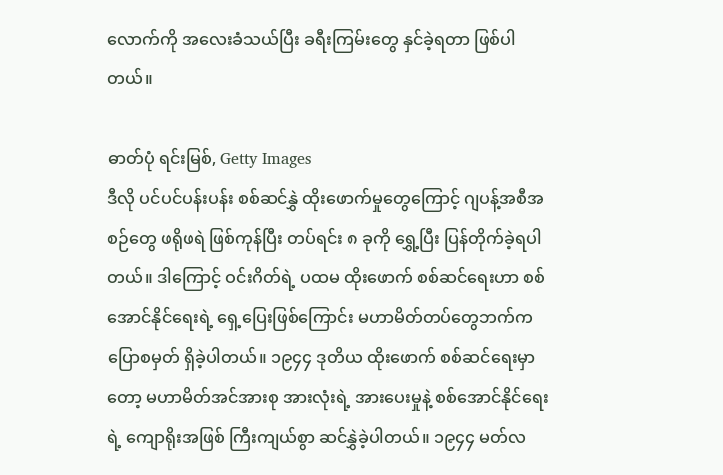လောက်ကို အလေးခံသယ်ပြီး ခရီးကြမ်းတွေ နှင်ခဲ့ရတာ ဖြစ်ပါတယ်။

ဓာတ်ပုံ ရင်းမြစ်, Getty Images
ဒီလို ပင်ပင်ပန်းပန်း စစ်ဆင်နွှဲ ထိုးဖောက်မှုတွေကြောင့် ဂျပန့်အစီအစဉ်တွေ ဖရိုဖရဲ ဖြစ်ကုန်ပြီး တပ်ရင်း ၈ ခုကို ရွှေ့ပြီး ပြန်တိုက်ခဲ့ရပါတယ်။ ဒါကြောင့် ဝင်းဂိတ်ရဲ့ ပထမ ထိုးဖောက် စစ်ဆင်ရေးဟာ စစ်အောင်နိုင်ရေးရဲ့ ရှေ့ပြေးဖြစ်ကြောင်း မဟာမိတ်တပ်တွေဘက်က ပြောစမှတ် ရှိခဲ့ပါတယ်။ ၁၉၄၄ ဒုတိယ ထိုးဖောက် စစ်ဆင်ရေးမှာတော့ မဟာမိတ်အင်အားစု အားလုံးရဲ့ အားပေးမှုနဲ့ စစ်အောင်နိုင်ရေးရဲ့ ကျောရိုးအဖြစ် ကြီးကျယ်စွာ ဆင်နွှဲခဲ့ပါတယ်။ ၁၉၄၄ မတ်လ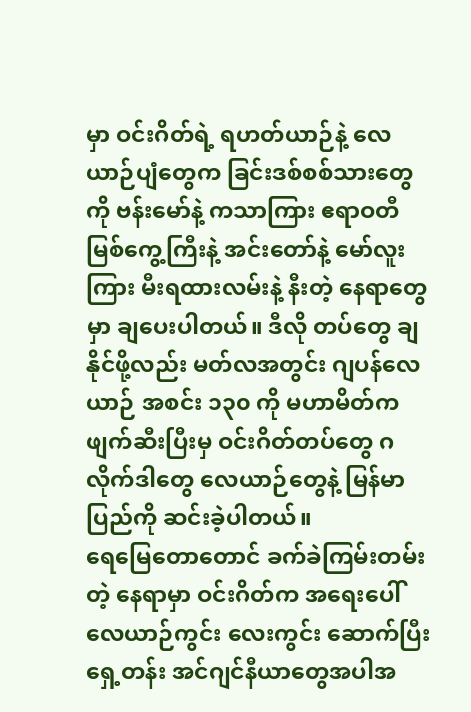မှာ ဝင်းဂိတ်ရဲ့ ရဟတ်ယာဉ်နဲ့ လေယာဉ်ပျံတွေက ခြင်းဒစ်စစ်သားတွေကို ဗန်းမော်နဲ့ ကသာကြား ဧရာဝတီမြစ်ကွေ့ကြီးနဲ့ အင်းတော်နဲ့ မော်လူးကြား မီးရထားလမ်းနဲ့ နီးတဲ့ နေရာတွေမှာ ချပေးပါတယ်။ ဒီလို တပ်တွေ ချနိုင်ဖို့လည်း မတ်လအတွင်း ဂျပန်လေယာဉ် အစင်း ၁၃၀ ကို မဟာမိတ်က ဖျက်ဆီးပြီးမှ ဝင်းဂိတ်တပ်တွေ ဂလိုက်ဒါတွေ လေယာဉ်တွေနဲ့ မြန်မာပြည်ကို ဆင်းခဲ့ပါတယ်။
ရေမြေတောတောင် ခက်ခဲကြမ်းတမ်းတဲ့ နေရာမှာ ဝင်းဂိတ်က အရေးပေါ် လေယာဉ်ကွင်း လေးကွင်း ဆောက်ပြီး ရှေ့တန်း အင်ဂျင်နီယာတွေအပါအ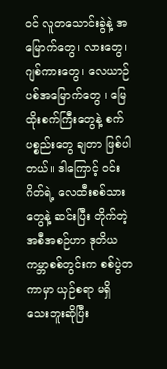ဝင် လူတသောင်းခွဲနဲ့ အမြောက်တွေ၊ လားတွေ၊ ဂျစ်ကားတွေ၊ လေယာဉ်ပစ်အမြောက်တွေ ၊ မြေထိုးစက်ကြီးတွေနဲ့ စက်ပစ္စည်းတွေ ချတာ ဖြစ်ပါတယ်။ ဒါကြောင့် ဝင်းဂိတ်ရဲ့ လေထီးစစ်သားတွေနဲ့ ဆင်းပြီး တိုက်တဲ့ အစီအစဉ်ဟာ ဒုတိယကမ္ဘာစစ်တွင်းက စစ်ပွဲတကာမှာ ယှဉ်စရာ မရှိသေးဘူးဆိုပြီး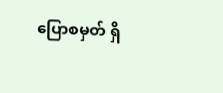ပြောစမှတ် ရှိ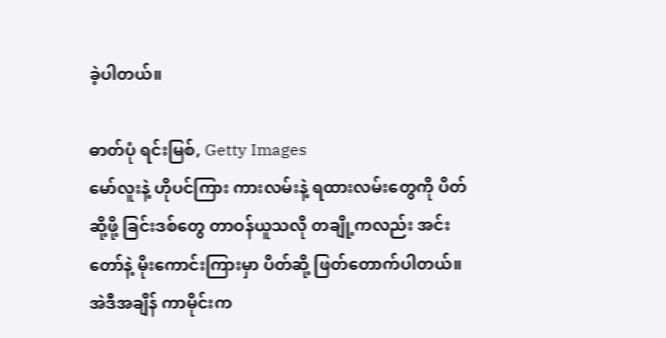ခဲ့ပါတယ်။

ဓာတ်ပုံ ရင်းမြစ်, Getty Images
မော်လူးနဲ့ ဟိုပင်ကြား ကားလမ်းနဲ့ ရထားလမ်းတွေကို ပိတ်ဆို့ဖို့ ခြင်းဒစ်တွေ တာဝန်ယူသလို တချို့ကလည်း အင်းတော်နဲ့ မိုးကောင်းကြားမှာ ပိတ်ဆို့ ဖြတ်တောက်ပါတယ်။ အဲဒီအချိန် ကာမိုင်းက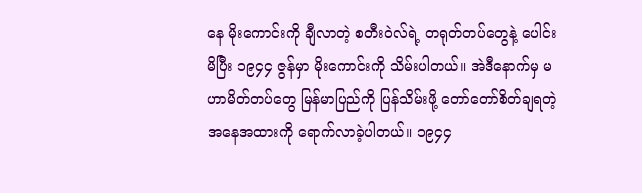နေ မိုးကောင်းကို ချီလာတဲ့ စတီးဝဲလ်ရဲ့ တရုတ်တပ်တွေနဲ့ ပေါင်းမိပြီး ၁၉၄၄ ဇွန်မှာ မိုးကောင်းကို သိမ်းပါတယ်။ အဲဒီနောက်မှ မဟာမိတ်တပ်တွေ မြန်မာပြည်ကို ပြန်သိမ်းဖို့ တော်တော်စိတ်ချရတဲ့ အနေအထားကို ရောက်လာခဲ့ပါတယ်။ ၁၉၄၄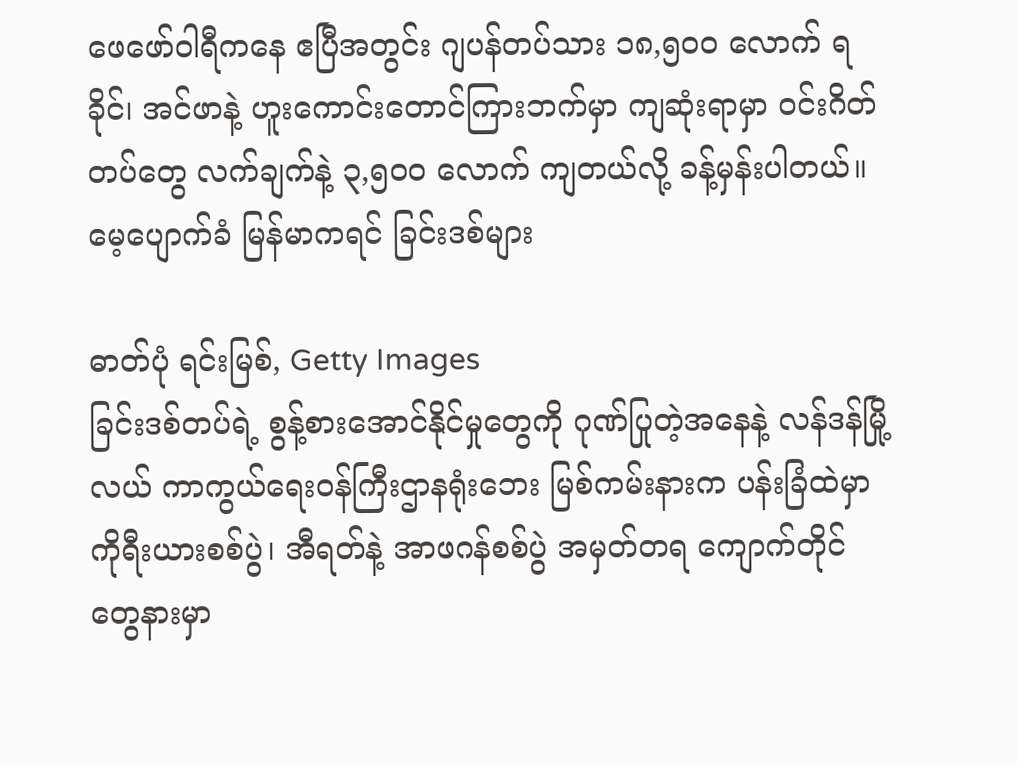ဖေဖော်ဝါရီကနေ ဧပြီအတွင်း ဂျပန်တပ်သား ၁၈,၅၀၀ လောက် ရခိုင်၊ အင်ဖာနဲ့ ဟူးကောင်းတောင်ကြားဘက်မှာ ကျဆုံးရာမှာ ဝင်းဂိတ်တပ်တွေ လက်ချက်နဲ့ ၃,၅ဝဝ လောက် ကျတယ်လို့ ခန့်မှန်းပါတယ်။
မေ့ပျောက်ခံ မြန်မာကရင် ခြင်းဒစ်များ

ဓာတ်ပုံ ရင်းမြစ်, Getty Images
ခြင်းဒစ်တပ်ရဲ့ စွန့်စားအောင်နိုင်မှုတွေကို ဂုဏ်ပြုတဲ့အနေနဲ့ လန်ဒန်မြို့လယ် ကာကွယ်ရေးဝန်ကြီးဌာနရုံးဘေး မြစ်ကမ်းနားက ပန်းခြံထဲမှာ ကိုရီးယားစစ်ပွဲ၊ အီရတ်နဲ့ အာဖဂန်စစ်ပွဲ အမှတ်တရ ကျောက်တိုင်တွေနားမှာ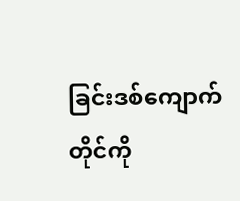ခြင်းဒစ်ကျောက်တိုင်ကို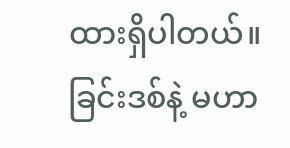ထားရှိပါတယ်။ ခြင်းဒစ်နဲ့ မဟာ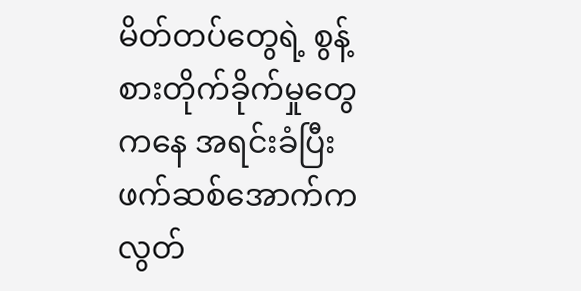မိတ်တပ်တွေရဲ့ စွန့်စားတိုက်ခိုက်မှုတွေကနေ အရင်းခံပြီး ဖက်ဆစ်အောက်က လွတ်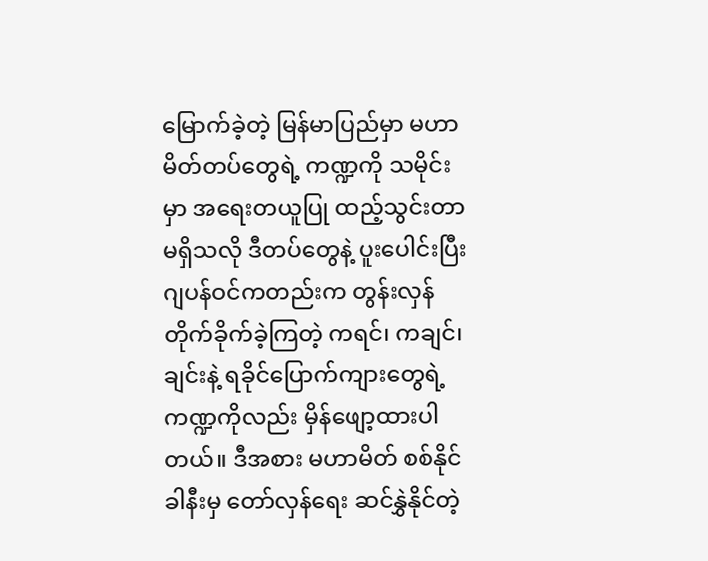မြောက်ခဲ့တဲ့ မြန်မာပြည်မှာ မဟာမိတ်တပ်တွေရဲ့ ကဏ္ဍကို သမိုင်းမှာ အရေးတယူပြု ထည့်သွင်းတာ မရှိသလို ဒီတပ်တွေနဲ့ ပူးပေါင်းပြီး ဂျပန်ဝင်ကတည်းက တွန်းလှန်တိုက်ခိုက်ခဲ့ကြတဲ့ ကရင်၊ ကချင်၊ ချင်းနဲ့ ရခိုင်ပြောက်ကျားတွေရဲ့ ကဏ္ဍကိုလည်း မှိန်ဖျော့ထားပါတယ်။ ဒီအစား မဟာမိတ် စစ်နိုင်ခါနီးမှ တော်လှန်ရေး ဆင်နွှဲနိုင်တဲ့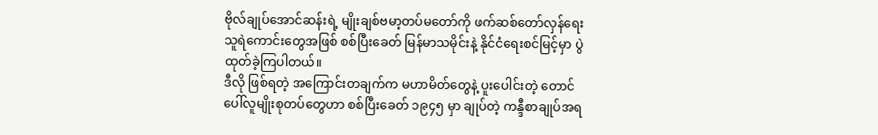ဗိုလ်ချုပ်အောင်ဆန်းရဲ့ မျိုးချစ်ဗမာ့တပ်မတော်ကို ဖက်ဆစ်တော်လှန်ရေး သူရဲကောင်းတွေအဖြစ် စစ်ပြီးခေတ် မြန်မာသမိုင်းနဲ့ နိုင်ငံရေးစင်မြင့်မှာ ပွဲထုတ်ခဲ့ကြပါတယ်။
ဒီလို ဖြစ်ရတဲ့ အကြောင်းတချက်က မဟာမိတ်တွေနဲ့ ပူးပေါင်းတဲ့ တောင်ပေါ်လူမျိုးစုတပ်တွေဟာ စစ်ပြီးခေတ် ၁၉၄၅ မှာ ချုပ်တဲ့ ကန္ဒီစာချုပ်အရ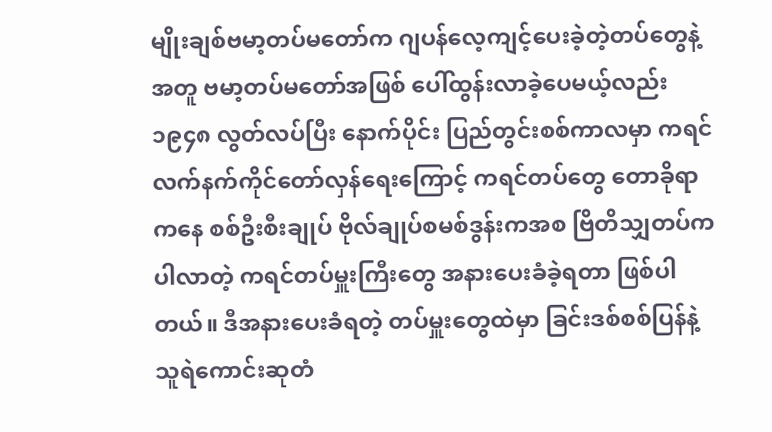မျိုးချစ်ဗမာ့တပ်မတော်က ဂျပန်လေ့ကျင့်ပေးခဲ့တဲ့တပ်တွေနဲ့အတူ ဗမာ့တပ်မတော်အဖြစ် ပေါ်ထွန်းလာခဲ့ပေမယ့်လည်း ၁၉၄၈ လွတ်လပ်ပြီး နောက်ပိုင်း ပြည်တွင်းစစ်ကာလမှာ ကရင်လက်နက်ကိုင်တော်လှန်ရေးကြောင့် ကရင်တပ်တွေ တောခိုရာကနေ စစ်ဦးစီးချုပ် ဗိုလ်ချုပ်စမစ်ဒွန်းကအစ ဗြိတိသျှတပ်က ပါလာတဲ့ ကရင်တပ်မှူးကြီးတွေ အနားပေးခံခဲ့ရတာ ဖြစ်ပါတယ်။ ဒီအနားပေးခံရတဲ့ တပ်မှူးတွေထဲမှာ ခြင်းဒစ်စစ်ပြန်နဲ့ သူရဲကောင်းဆုတံ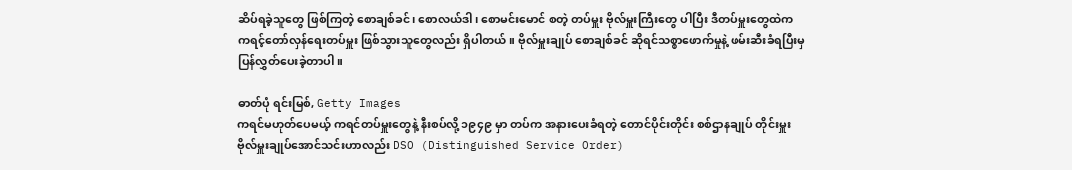ဆိပ်ရခဲ့သူတွေ ဖြစ်ကြတဲ့ စောချစ်ခင်၊ စောလယ်ဒါ၊ စောမင်းမောင် စတဲ့ တပ်မှူး ဗိုလ်မှူးကြီးတွေ ပါပြီး ဒီတပ်မှူးတွေထဲက ကရင့်တော်လှန်ရေးတပ်မှူး ဖြစ်သွားသူတွေလည်း ရှိပါတယ်။ ဗိုလ်မှူးချုပ် စောချစ်ခင် ဆိုရင်သစ္စာဖောက်မှုနဲ့ ဖမ်းဆီးခံရပြီးမှ ပြန်လွှတ်ပေးခဲ့တာပါ။

ဓာတ်ပုံ ရင်းမြစ်, Getty Images
ကရင်မဟုတ်ပေမယ့် ကရင်တပ်မှူးတွေနဲ့ နီးစပ်လို့ ၁၉၄၉ မှာ တပ်က အနားပေးခံရတဲ့ တောင်ပိုင်းတိုင်း စစ်ဌာနချုပ် တိုင်းမှူး ဗိုလ်မှူးချုပ်အောင်သင်းဟာလည်း DSO (Distinguished Service Order)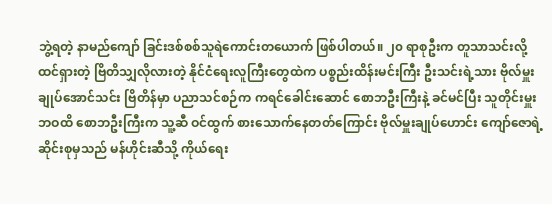ဘွဲ့ရတဲ့ နာမည်ကျော် ခြင်းဒစ်စစ်သူရဲကောင်းတယောက် ဖြစ်ပါတယ်။ ၂၀ ရာစုဦးက တူသာသင်းလို့ ထင်ရှားတဲ့ ဗြိတိသျှလိုလားတဲ့ နိုင်ငံရေးလူကြီးတွေထဲက ပစ္စည်းထိန်းမင်းကြီး ဦးသင်းရဲ့သား ဗိုလ်မှူးချုပ်အောင်သင်း ဗြိတိန်မှာ ပညာသင်စဉ်က ကရင်ခေါင်းဆောင် စောဘဦးကြီးနဲ့ ခင်မင်ပြီး သူတိုင်းမှူးဘဝထိ စောဘဦးကြီးက သူ့ဆီ ဝင်ထွက် စားသောက်နေတတ်ကြောင်း ဗိုလ်မှူးချုပ်ဟောင်း ကျော်ဇောရဲ့ ဆိုင်းစုမှသည် မန်ဟိုင်းဆီသို့ ကိုယ်ရေး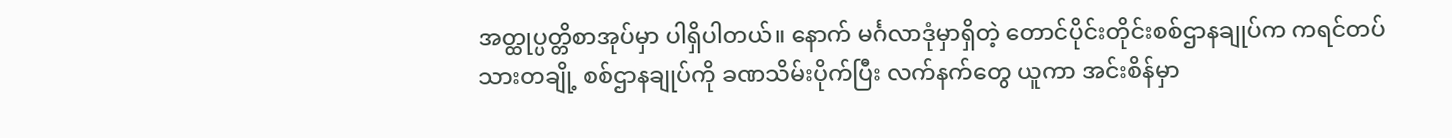အတ္ထုပ္ပတ္တိစာအုပ်မှာ ပါရှိပါတယ်။ နောက် မင်္ဂလာဒုံမှာရှိတဲ့ တောင်ပိုင်းတိုင်းစစ်ဌာနချုပ်က ကရင်တပ်သားတချို့ စစ်ဌာနချုပ်ကို ခဏသိမ်းပိုက်ပြီး လက်နက်တွေ ယူကာ အင်းစိန်မှာ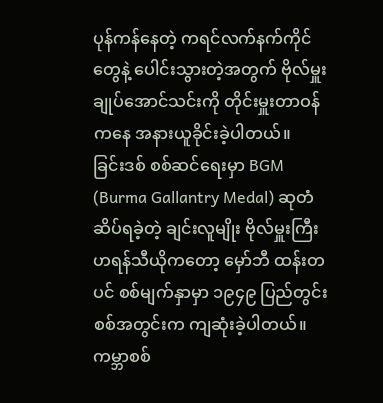ပုန်ကန်နေတဲ့ ကရင်လက်နက်ကိုင်တွေနဲ့ ပေါင်းသွားတဲ့အတွက် ဗိုလ်မှူးချုပ်အောင်သင်းကို တိုင်းမှူးတာဝန်ကနေ အနားယူခိုင်းခဲ့ပါတယ်။
ခြင်းဒစ် စစ်ဆင်ရေးမှာ BGM (Burma Gallantry Medal) ဆုတံဆိပ်ရခဲ့တဲ့ ချင်းလူမျိုး ဗိုလ်မှူးကြီး ဟရန်သီယိုကတော့ မှော်ဘီ ထန်းတပင် စစ်မျက်နှာမှာ ၁၉၄၉ ပြည်တွင်းစစ်အတွင်းက ကျဆုံးခဲ့ပါတယ်။ ကမ္ဘာစစ်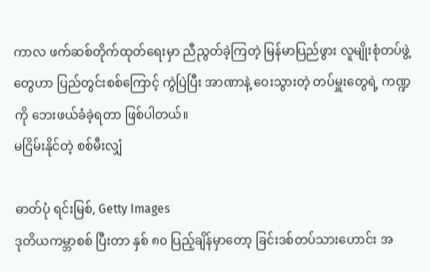ကာလ ဖက်ဆစ်တိုက်ထုတ်ရေးမှာ ညီညွတ်ခဲ့ကြတဲ့ မြန်မာပြည်ဖွား လူမျိုးစုံတပ်ဖွဲ့တွေဟာ ပြည်တွင်းစစ်ကြောင့် ကွဲပြဲပြီး အာဏာနဲ့ ဝေးသွားတဲ့ တပ်မှူးတွေရဲ့ ကဏ္ဍကို ဘေးဖယ်ခံခဲ့ရတာ ဖြစ်ပါတယ်။
မငြိမ်းနိုင်တဲ့ စစ်မီးလျှံ

ဓာတ်ပုံ ရင်းမြစ်, Getty Images
ဒုတိယကမ္ဘာစစ် ပြီးတာ နှစ် ၈၀ ပြည့်ချိန်မှာတော့ ခြင်းဒစ်တပ်သားဟောင်း အ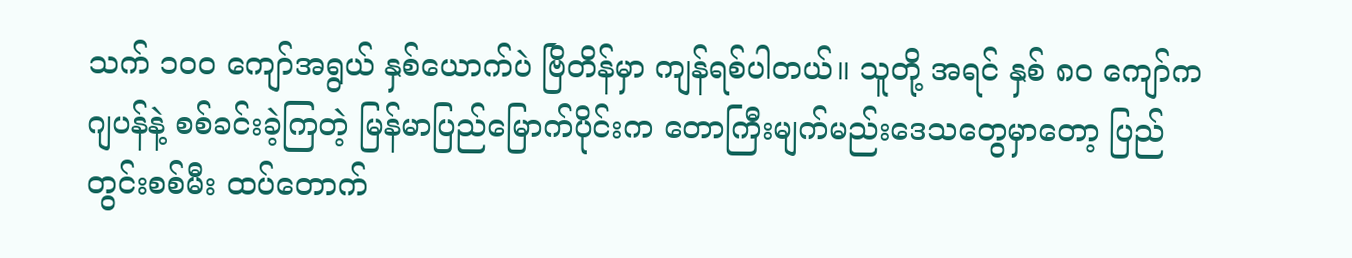သက် ၁၀၀ ကျော်အရွယ် နှစ်ယောက်ပဲ ဗြိတိန်မှာ ကျန်ရစ်ပါတယ်။ သူတို့ အရင် နှစ် ၈၀ ကျော်က ဂျပန်နဲ့ စစ်ခင်းခဲ့ကြတဲ့ မြန်မာပြည်မြောက်ပိုင်းက တောကြီးမျက်မည်းဒေသတွေမှာတော့ ပြည်တွင်းစစ်မီး ထပ်တောက်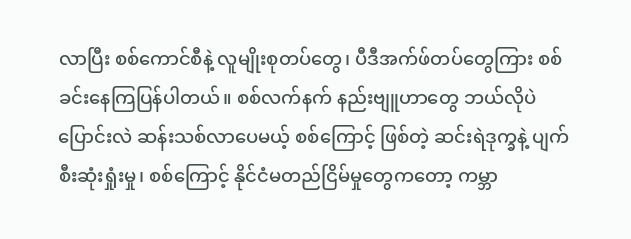လာပြီး စစ်ကောင်စီနဲ့ လူမျိုးစုတပ်တွေ၊ ပီဒီအက်ဖ်တပ်တွေကြား စစ်ခင်းနေကြပြန်ပါတယ်။ စစ်လက်နက် နည်းဗျူဟာတွေ ဘယ်လိုပဲ ပြောင်းလဲ ဆန်းသစ်လာပေမယ့် စစ်ကြောင့် ဖြစ်တဲ့ ဆင်းရဲဒုက္ခနဲ့ ပျက်စီးဆုံးရှုံးမှု၊ စစ်ကြောင့် နိုင်ငံမတည်ငြိမ်မှုတွေကတော့ ကမ္ဘာ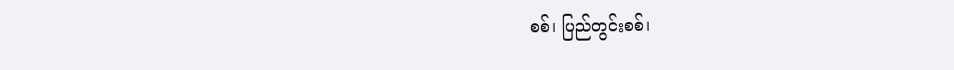စစ်၊ ပြည်တွင်းစစ်၊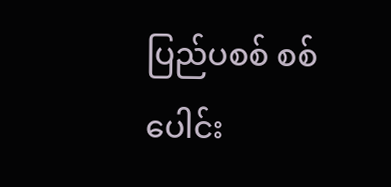ပြည်ပစစ် စစ်ပေါင်း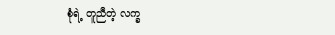စုံရဲ့ တူညီတဲ့ လက္ခ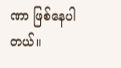ဏာ ဖြစ်နေပါတယ်။